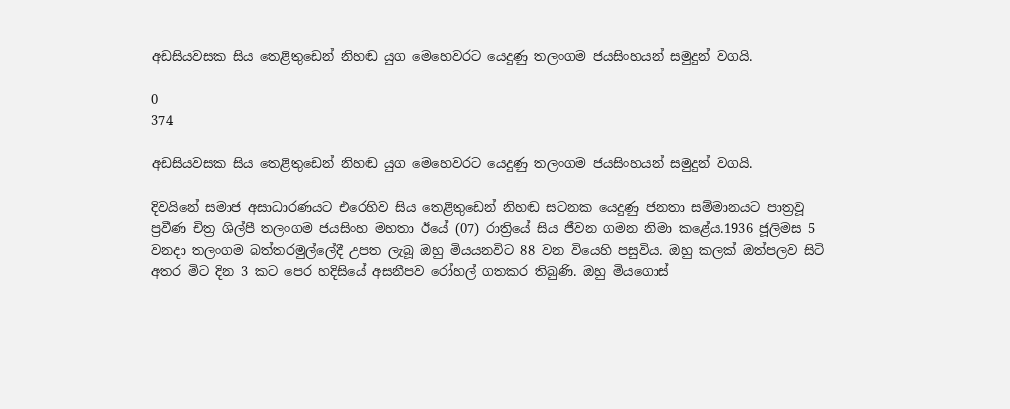අඩසියවසක සිය තෙළිතුඩෙන් නිහඬ යුග මෙහෙවරට යෙදුණු තලංගම ජයසිංහයන් සමුදුන් වගයි.

0
374

අඩසියවසක සිය තෙළිතුඩෙන් නිහඬ යුග මෙහෙවරට යෙදුණු තලංගම ජයසිංහයන් සමුදුන් වගයි.

දිවයිනේ සමාජ අසාධාරණයට එරෙහිව සිය තෙළිතුඩෙන් නිහඬ සටනක යෙදුණු ජනතා සම්මානයට පාත්‍රවූ ප්‍රවීණ චිත්‍ර ශිල්පී තලංගම ජයසිංහ මහතා ඊයේ (07) රාත්‍රියේ සිය ජීවන ගමන නිමා කළේය.1936 ජූලිමස 5 වනදා තලංගම බත්තරමුල්ලේදී උපත ලැබූ ඔහු මියයනවිට 88 වන වියෙහි පසුවිය. ඔහු කලක් ඔත්පලව සිටි අතර මිට දින 3 කට පෙර හදිසියේ අසනීපව රෝහල් ගතකර තිබුණි. ඔහු මියගොස්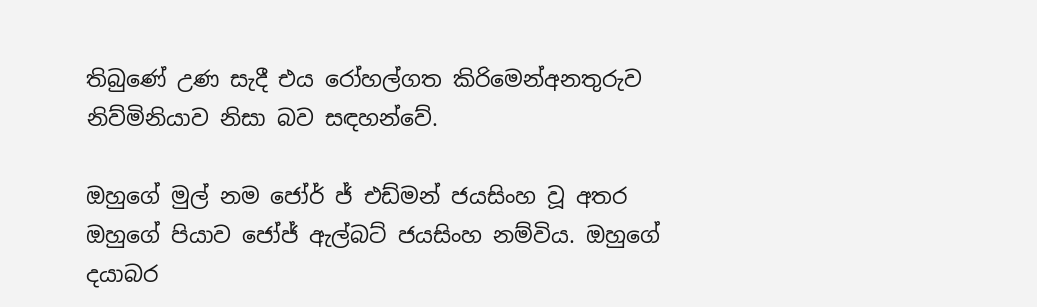තිබුණේ උණ සැදී එය රෝහල්ගත කිරිමෙන්අනතුරුව නිව්මිනියාව නිසා බව සඳහන්වේ.

ඔහුගේ මුල් නම ජෝර් ජ් එඩ්මන් ජයසිංහ වූ අතර ඔහුගේ පියාව ජෝජ් ඇල්බට් ජයසිංහ නම්විය. ඔහුගේ දයාබර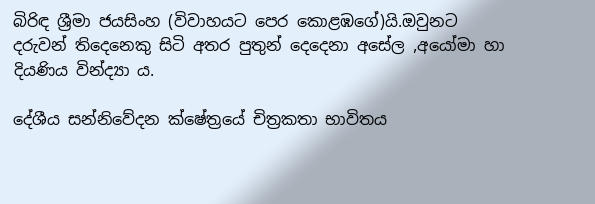බිරිඳ ශ්‍රීමා ජයසිංහ (විවාහයට පෙර කොළඹගේ)යි.ඔවුනට දරුවන් තිදෙනෙකු සිටි අතර පුතුන් දෙදෙනා අසේල ,අයෝමා හා දියණිය වින්ද්‍යා ය.

දේශීය සන්නිවේදන ක්ෂේත්‍රයේ චිත්‍රකතා භාවිතය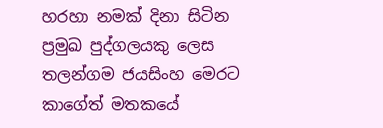හරහා නමක් දිනා සිටින ප්‍රමුඛ පුද්ගලයකු ලෙස තලන්ගම ජයසිංහ මෙරට කාගේත් මතකයේ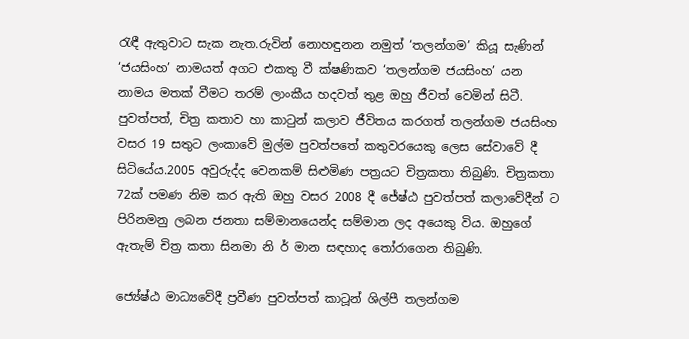රැඳී ඇතුවාට සැක නැත.රුවින් නොහඳුනන නමුත් ‘තලන්ගම’ කියූ සැණින් ‘ජයසිංහ’ නාමයත් අගට එකතු වී ක්ෂණිකව ‘තලන්ගම ජයසිංහ’ යන නාමය මතක් වීමට තරම් ලාංකීය හදවත් තුළ ඔහු ජීවත් වෙමින් සිටී. පුවත්පත්, චිත්‍ර කතාව හා කාටුන් කලාව ජීවිතය කරගත් තලන්ගම ජයසිංහ වසර 19 සතුට ලංකාවේ මුල්ම පුවත්පතේ කතුවරයෙකු ලෙස සේවාවේ දී සිටියේය.2005 අවුරුද්ද වෙනකම් සිළුමිණ පත්‍රයට චිත්‍රකතා තිබුණි. චිත්‍රකතා 72ක් පමණ නිම කර ඇති ඔහු වසර 2008 දී ජේෂ්ඨ පුවත්පත් කලාවේදීන් ට පිරිනමනු ලබන ජනතා සම්මානයෙන්ද සම්මාන ලද අයෙකු විය. ඔහුගේ ඇතැම් චිත්‍ර කතා සිනමා නි ර් මාන සඳහාද තෝරාගෙන තිබුණි.

ජ්‍යේෂ්ඨ මාධ්‍යවේදී ප්‍රවීණ පුවත්පත් කාටූන් ශිල්පී තලන්ගම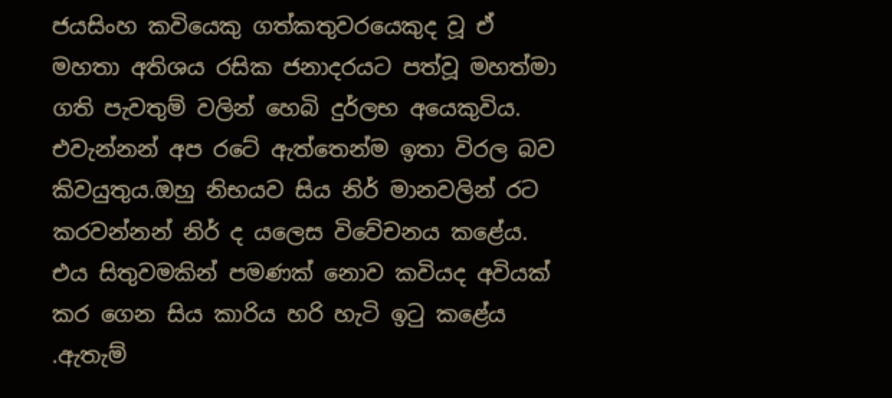ජයසිංහ කවියෙකු ගත්කතුවරයෙකුද වූ ඒ මහතා අතිශය රසික ජනාදරයට පත්වූ මහත්මා ගති පැවතුම් වලින් හෙබි දුර්ලභ අයෙකුවිය. එවැන්නන් අප රටේ ඇත්තෙන්ම ඉතා විරල බව කිවයුතුය.ඔහු නිභයව සිය නිර් මානවලින් රට කරවන්නන් නිර් ද යලෙස විවේචනය කළේය. එය සිතුවමකින් පමණක් නොව කවියද අවියක් කර ගෙන සිය කාරිය හරි හැටි ඉටු කළේය .ඇතැම්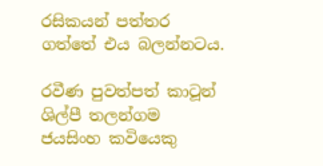රසිකයන් පත්තර ගත්තේ එය බලන්නටය.

රවීණ පුවත්පත් කාටූන් ශිල්පී තලන්ගම ජයසිංහ කවියෙකු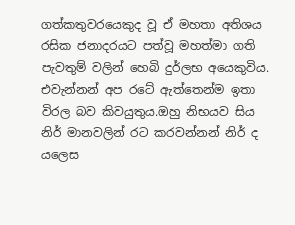ගත්කතුවරයෙකුද වූ ඒ මහතා අතිශය රසික ජනාදරයට පත්වූ මහත්මා ගති පැවතුම් වලින් හෙබි දුර්ලභ අයෙකුවිය. එවැන්නන් අප රටේ ඇත්තෙන්ම ඉතා විරල බව කිවයුතුය.ඔහු නිභයව සිය නිර් මානවලින් රට කරවන්නන් නිර් ද යලෙස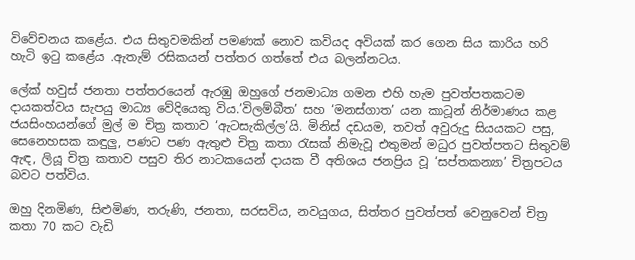විවේචනය කළේය. එය සිතුවමකින් පමණක් නොව කවියද අවියක් කර ගෙන සිය කාරිය හරි හැටි ඉටු කළේය .ඇතැම් රසිකයන් පත්තර ගත්තේ එය බලන්නටය.

ලේක් හවුස් ජනතා පත්තරයෙන් ඇරඹු ඔහුගේ ජනමාධ්‍ය ගමන එහි හැම පුවත්පතකටම දායකත්වය සැපයු මාධ්‍ය වේදියෙකු විය.’විලම්බීත’ සහ ‘මනස්ගාත’ යන කාටූන් නිර්මාණය කළ ජයසිංහයන්ගේ මුල් ම චිත්‍ර කතාව ‘ඇටසැකිල්ල’යි. මිනිස් දඩයම, තවත් අවුරුදු සියයකට පසු, සෙනෙහසක කඳුලු, පණට පණ ඇතුළු චිත්‍ර කතා රැසක් නිමැවූ එතුමන් මධුර පුවත්පතට සිතුවම් ඇඳ, ලියූ චිත්‍ර කතාව පසුව තිර නාටකයෙන් දායක වී අතිශය ජනප්‍රිය වූ ‘සප්තකන්‍යා’ චිත්‍රපටය බවට පත්විය.

ඔහු දිනමිණ, සිළුමිණ, තරුණි, ජනතා, සරසවිය, නවයුගය, සිත්තර පුවත්පත් වෙනුවෙන් චිත්‍ර කතා 70 කට වැඩි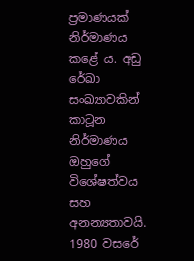ප්‍රමාණයක් නිර්මාණය කළේ ය. අඩු රේඛා සංඛ්‍යාවකින් කාටූන නිර්මාණය ඔහුගේ විශේෂත්වය සහ අනන්‍යතාවයි. 1980 වසරේ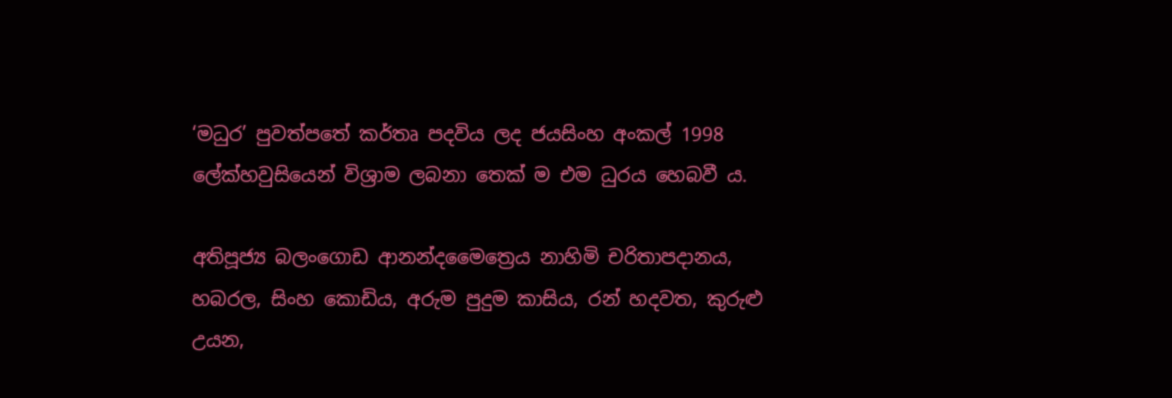‘මධුර’ පුවත්පතේ කර්තෘ පදවිය ලද ජයසිංහ අංකල් 1998 ලේක්හවුසියෙන් විශ්‍රාම ලබනා තෙක් ම එම ධුරය හෙබවී ය.

අතිපූජ්‍ය බලංගොඩ ආනන්දමෛත්‍රෙය නාහිමි චරිතාපදානය, හබරල, සිංහ කොඩිය, අරුම පුදුම කාසිය, රන් හදවත, කුරුළු උයන,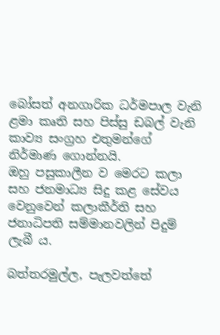බෝසත් අනගාරික ධර්මපාල වැනි ළමා කෘති සහ පිස්සු ඩබල් වැනි කාව්‍ය සංග්‍රහ එතුමන්ගේ නිර්මාණ ගොන්නයි.
ඔහු පසුකාලීන ව මෙරට කලා සහ ජනමාධ්‍ය සිදු කළ සේවය වෙනුවෙන් කලාකීර්ති සහ ජනාධිපති සම්මානවලින් පිදුම් ලැබී ය.

බත්තරමුල්ල, පැලවත්තේ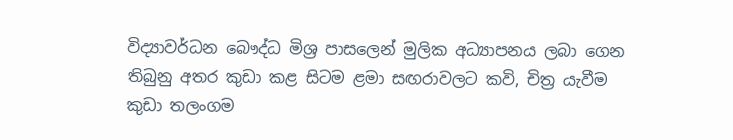විද්‍යාවර්ධන බෞද්ධ මිශ්‍ර පාසලෙන් මුලික අධ්‍යාපනය ලබා ගෙන තිබුනු අතර කුඩා කළ සිටම ළමා සඟරාවලට කවි, චිත්‍ර යැවීම කුඩා තලංගම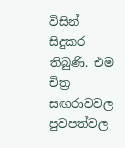විසින් සිදුකර තිබුණි. එම චිත්‍ර සඟරාවවල පුවපත්වල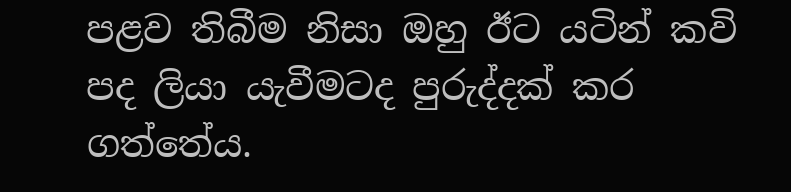පළව තිබීම නිසා ඔහු ඊට යටින් කවි පද ලියා යැවීමටද පුරුද්දක් කර ගත්තේය.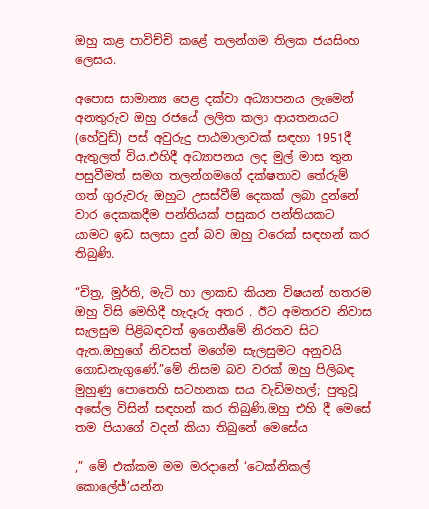ඔහු කළ පාවිච්චි කළේ තලන්ගම තිලක ජයසිංහ ලෙසය.

අපොස සාමාන්‍ය පෙළ දක්වා අධ්‍යාපනය ලැමෙන් අනතුරුව ඔහු රජයේ ලලිත කලා ආයතනයට (හේවුඩ්) පස් අවුරුදු පාඨමාලාවක් සඳහා 1951දී ඇතුලත් විය.එහිදී අධ්‍යාපනය ලද මුල් මාස තුන පසුවීමත් සමග තලන්ගමගේ දක්ෂතාව තේරුම් ගත් ගුරුවරු ඔහුට උසස්වීම් දෙකක් ලබා දුන්නේ වාර දෙකකදීම පන්තියක් පසුකර පන්තියකට යාමට ඉඩ සලසා දුන් බව ඔහු වරෙක් සඳහන් කර තිබුණි.

“චිත්‍ර, මූර්ති, මැටි හා ලාකඩ කියන විෂයන් හතරම ඔහු විසි මෙහිදී හැදෑරු අතර . ඊට අමතරව නිවාස සැලසුම පිළිබඳවත් ඉගෙනීමේ නිරතව සිට ඇත.ඔහුගේ නිවසත් මගේම සැලසුමට අනුවයි ගොඩනැගුණේ.”මේ නිසම බව වරක් ඔහු පිලිබඳ මුහුණු පොතෙහි සටහනක සය වැඩිමහල්; පුතුවූ අසේල විසින් සඳහන් කර තිබුණි.ඔහු එහි දී මෙසේ තම පියාගේ වදන් කියා තිබුනේ මෙසේය

,” මේ එක්කම මම මරදානේ ‘ටෙක්නිකල් කොලේජ්’යන්න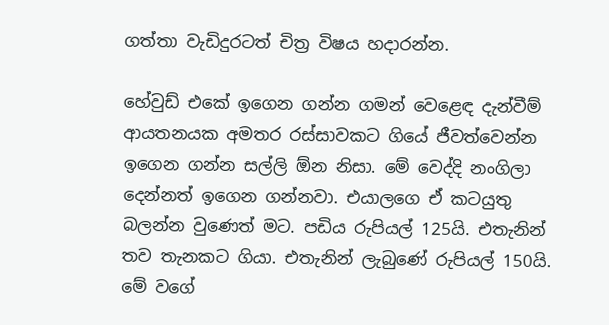ගත්තා වැඩිදුරටත් චිත්‍ර විෂය හදාරන්න.

හේවුඩ් එකේ ඉගෙන ගන්න ගමන් වෙළෙඳ දැන්වීම් ආයතනයක අමතර රස්සාවකට ගියේ ජීවත්වෙන්න ඉගෙන ගන්න සල්ලි ඕන නිසා. මේ වෙද්දි නංගිලා දෙන්නත් ඉගෙන ගන්නවා. එයාලගෙ ඒ කටයුතු බලන්න වුණෙත් මට. පඩිය රුපියල් 125යි. එතැනින් තව තැනකට ගියා. එතැනින් ලැබුණේ රුපියල් 150යි. මේ වගේ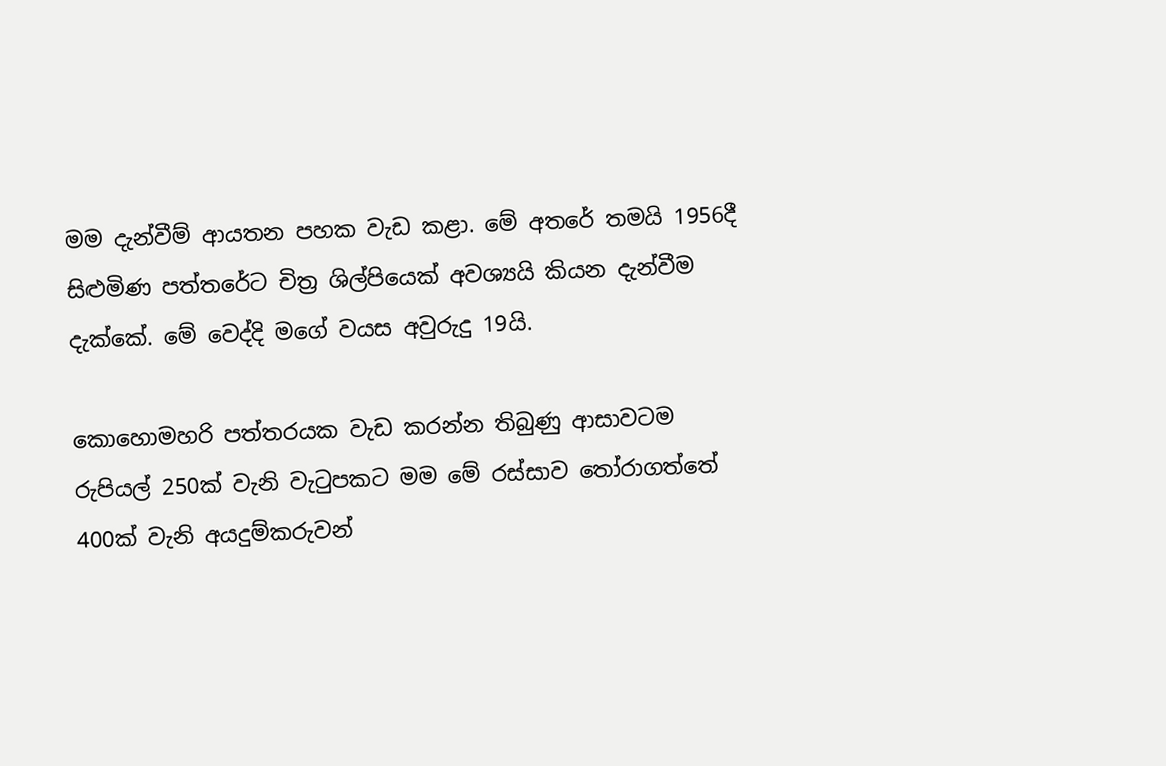මම දැන්වීම් ආයතන පහක වැඩ කළා. මේ අතරේ තමයි 1956දී සිළුමිණ පත්තරේට චිත්‍ර ශිල්පියෙක් අවශ්‍යයි කියන දැන්වීම දැක්කේ. මේ වෙද්දි මගේ වයස අවුරුදු 19යි.

කොහොමහරි පත්තරයක වැඩ කරන්න තිබුණු ආසාවටම රුපියල් 250ක් වැනි වැටුපකට මම මේ රස්සාව තෝරාගත්තේ 400ක් වැනි අයදුම්කරුවන්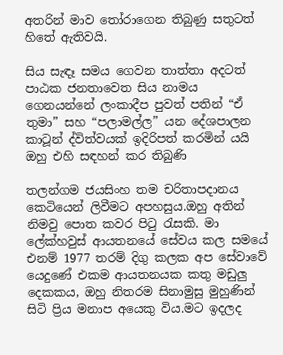අතරින් මාව තෝරාගෙන තිබුණු සතුටත් හිතේ ඇතිවයි.

සිය සැඳෑ සමය ගෙවන තාත්තා අදටත් පාඨක ජනතාවෙත සිය නාමය ගෙනයන්නේ ලංකාදීප පුවත් පතින් “ඒ තුමා” සහ “පලාමල්ල” යන දේශපාලන කාටූන් ද්විත්වයක් ඉදිරිපත් කරමින් යයි ඔහු එහි සඳහන් කර තිබුණි

තලන්ගම ජයසිංහ තම චරිතාපදානය කෙටියෙන් ලිවීමට අපහසුය.ඔහු අතින් නිමවු පොත කවර පිටු රැසකි. මා ලේක්හවුස් ආයතනයේ සේවය කල සමයේ එනම් 1977 තරම් දිගු කලක අප සේවාවේ යෙදුණේ එකම ආයතනයක කතු මඩුලු දෙකකය, ඔහු නිතරම සිනාමුසු මුහුණින් සිටි ප්‍රිය මනාප අයෙකු විය.මට ඉදලද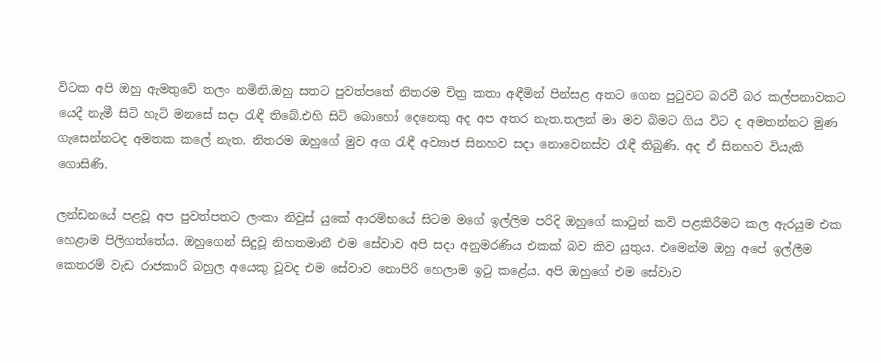විටක අපි ඔහු ඇමතුවේ තලං නමිනි.ඔහු සතට පුවත්පතේ නිතරම චිත්‍ර කතා අඳීමින් පින්සළ අතට ගෙන පුටුවට බරවී බර කල්පනාවකට යෙදී නැමී සිටි හැටි මනසේ සදා රැඳී තිබේ.එහි සිටි බොහෝ දෙනෙකු අද අප අතර නැත.තලන් මා මව බිමට ගිය විට ද අමතන්නට මුණ ගැසෙන්නටද අමතක කලේ නැත. නිතරම ඔහුගේ මුව අග රැඳී අව්‍යාජ සිනහව සදා නොවෙනස්ව රෑඳී තිබුණි. අද ඒ සිනහව වියැකි ගොසිණි.

ලන්ඩනයේ පළවූ අප පුවත්පතට ලංකා නිවුස් යුකේ ආරම්භයේ සිටම මගේ ඉල්ලිම පරිදි ඔහුගේ කාටුන් කවි පළකිරීමට කල ඇරයුම එක හෙළාම පිලිගත්තේය. ඔහුගෙන් සිදුවූ නිහතමානී එම සේවාව අපි සදා අනුමරණිය එකක් බව කිව යුතුය. එමෙන්ම ඔහු අපේ ඉල්ලීම කෙතරම් වැඩ රාජකාරි බහුල අයෙකු වූවද එම සේවාව නොපිරි හෙලාම ඉටු කළේය. අපි ඔහුගේ එම සේවාව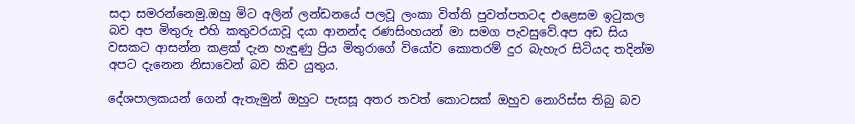සදා සමරන්නෙමු.ඔහු මිට අලින් ලන්ඩනයේ පලවූ ලංකා විත්ති පුවත්පතටද එළෙසම ඉටුකල බව අප මිතුරු එහි කතුවරයාවූ දයා ආනන්ද රණසිංහයන් මා සමග පැවසුවේ.අප අඩ සිය වසකට ආසන්න කළක් දැන හැඳුණු ප්‍රිය මිතුරාගේ වියෝව කොතරම් දුර බැහැර සිටියද තදින්ම අපට දැනෙන නිසාවෙන් බව කිව යුතුය.

දේශපාලකයන් ගෙන් ඇතැමුන් ඔහුට පැසසූ අතර තවත් කොටසක් ඔහුව නොරිස්ස තිබු බව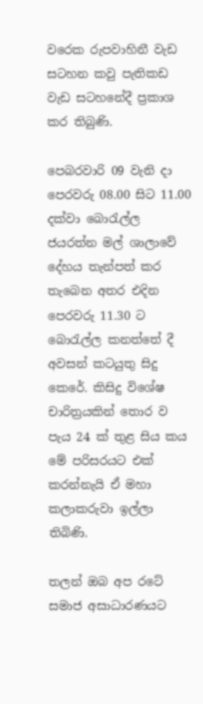වරෙක රුපවාහිනී වැඩ සටහන කවු පැතිකඩ වැඩ සටහනේදී ප්‍රකාශ කර තිබුණි.

පෙබරවාරි 09 වැනි දා පෙරවරු 08.00 සිට 11.00 දක්වා බොරැල්ල ජයරත්න මල් ශාලාවේ දේහය තැන්පත් කර තැබෙන අතර එදින පෙරවරු 11.30 ට බොරැල්ල කනත්තේ දී අවසන් කටයුතු සිදු කෙරේ. කිසිදු විශේෂ චාරිත්‍රයකින් තොර ව පැය 24 ක් තුළ සිය කය මේ පරිසරයට එක් කරන්නැයි ඒ මහා කලාකරුවා ඉල්ලා තිබිණි.

තලන් ඔබ අප රටේ සමාජ අසාධාරණයට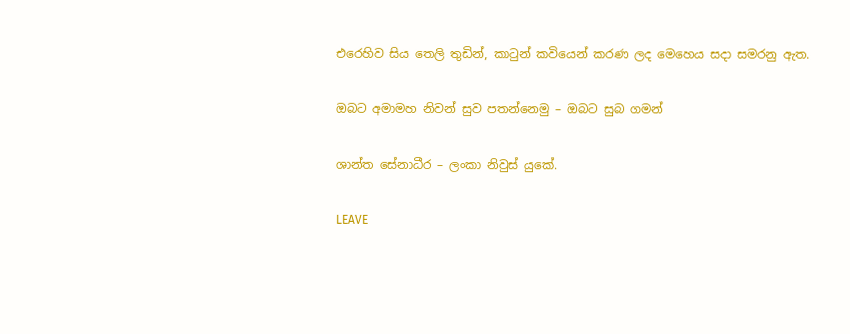එරෙහිව සිය තෙලි තුඩින්, කාටුන් කවියෙන් කරණ ලද මෙහෙය සදා සමරනු ඇත.

ඔබට අමාමහ නිවන් සුව පතන්නෙමු – ඔබට සුබ ගමන්

ශාන්ත සේනාධීර – ලංකා නිවුස් යුකේ.

LEAVE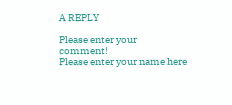A REPLY

Please enter your comment!
Please enter your name here